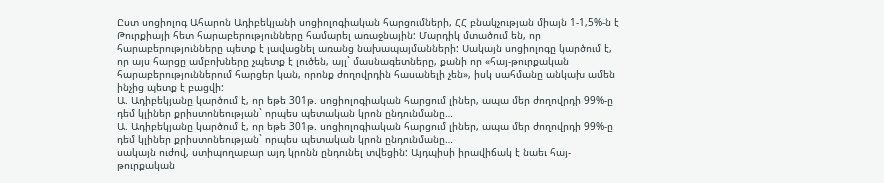Ըստ սոցիոլոգ Ահարոն Ադիբեկյանի սոցիոլոգիական հարցումների, ՀՀ բնակչության միայն 1-1,5%-ն է Թուրքիայի հետ հարաբերությունները համարել առաջնային: Մարդիկ մտածում են, որ հարաբերությունները պետք է լավացնել առանց նախապայմանների: Սակայն սոցիոլոգը կարծում է, որ այս հարցը ամբոխները չպետք է լուծեն, այլ` մասնագետները, քանի որ «հայ-թուրքական հարաբերություններում հարցեր կան, որոնք ժողովրդին հասանելի չեն», իսկ սահմանը անկախ ամեն ինչից պետք է բացվի:
Ա. Ադիբեկյանը կարծում է, որ եթե 301թ. սոցիոլոգիական հարցում լիներ, ապա մեր ժողովրդի 99%-ը դեմ կլիներ քրիստոնեության` որպես պետական կրոն ընդունմանը…
Ա. Ադիբեկյանը կարծում է, որ եթե 301թ. սոցիոլոգիական հարցում լիներ, ապա մեր ժողովրդի 99%-ը դեմ կլիներ քրիստոնեության` որպես պետական կրոն ընդունմանը…
սակայն ուժով, ստիպողաբար այդ կրոնն ընդունել տվեցին: Այդպիսի իրավիճակ է նաեւ հայ-թուրքական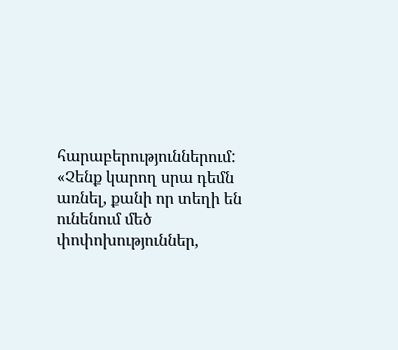հարաբերություններում: «Չենք կարող սրա դեմն առնել, քանի որ տեղի են ունենում մեծ փոփոխություններ,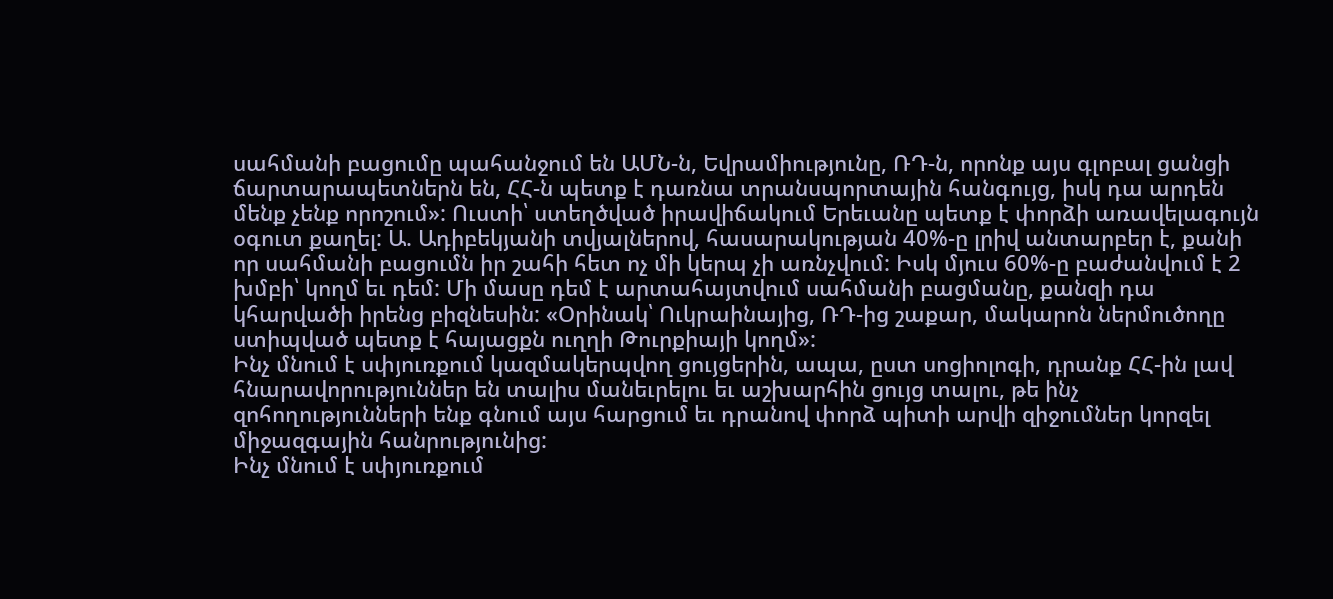սահմանի բացումը պահանջում են ԱՄՆ-ն, Եվրամիությունը, ՌԴ-ն, որոնք այս գլոբալ ցանցի ճարտարապետներն են, ՀՀ-ն պետք է դառնա տրանսպորտային հանգույց, իսկ դա արդեն մենք չենք որոշում»: Ուստի՝ ստեղծված իրավիճակում Երեւանը պետք է փորձի առավելագույն օգուտ քաղել: Ա. Ադիբեկյանի տվյալներով, հասարակության 40%-ը լրիվ անտարբեր է, քանի որ սահմանի բացումն իր շահի հետ ոչ մի կերպ չի առնչվում: Իսկ մյուս 60%-ը բաժանվում է 2 խմբի՝ կողմ եւ դեմ: Մի մասը դեմ է արտահայտվում սահմանի բացմանը, քանզի դա կհարվածի իրենց բիզնեսին: «Օրինակ՝ Ուկրաինայից, ՌԴ-ից շաքար, մակարոն ներմուծողը ստիպված պետք է հայացքն ուղղի Թուրքիայի կողմ»:
Ինչ մնում է սփյուռքում կազմակերպվող ցույցերին, ապա, ըստ սոցիոլոգի, դրանք ՀՀ-ին լավ հնարավորություններ են տալիս մանեւրելու եւ աշխարհին ցույց տալու, թե ինչ զոհողությունների ենք գնում այս հարցում եւ դրանով փորձ պիտի արվի զիջումներ կորզել միջազգային հանրությունից:
Ինչ մնում է սփյուռքում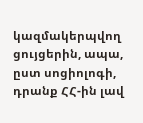կազմակերպվող ցույցերին, ապա, ըստ սոցիոլոգի, դրանք ՀՀ-ին լավ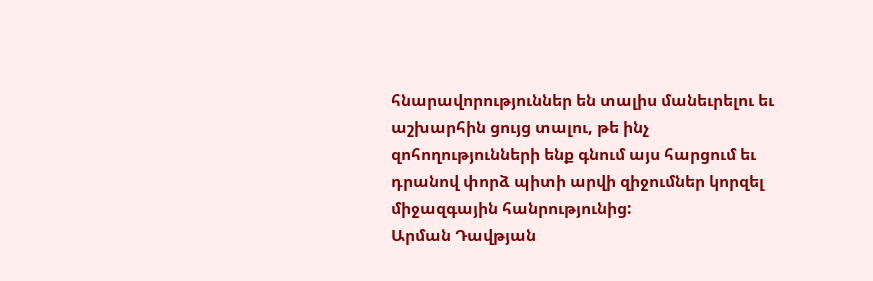հնարավորություններ են տալիս մանեւրելու եւ աշխարհին ցույց տալու, թե ինչ զոհողությունների ենք գնում այս հարցում եւ դրանով փորձ պիտի արվի զիջումներ կորզել միջազգային հանրությունից:
Արման Դավթյան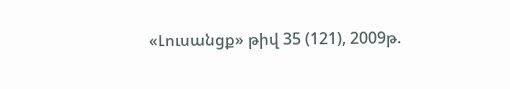«Լուսանցք» թիվ 35 (121), 2009թ.